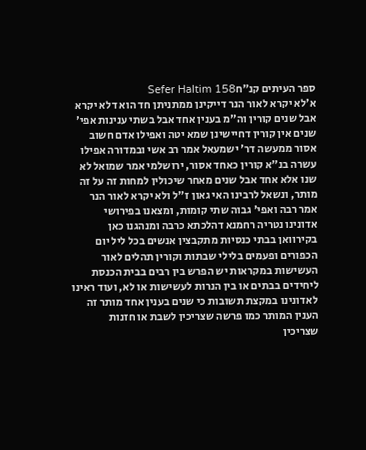ספר העיתים קנ״חSefer HaItim 158
א׳לא יקרא לאור הנר דייקינן ממתניתן חד הוא דלא יקרא אבל שנים קורין וה"מ בענין אחד אבל בשתי ענינות אפי' שנים אין קורין דחיישינן שמא יטה ואפילו אדם חשוב אסור ממעשה דר' ישמעאל אמר רב אשי ובמדורה אפילו עשרה בנ"א קורין כאחד אסור, ירושלמי אמר שמואל לא שנו אלא אחד אבל שנים מאחר שיכולין למחות זה על זה מותר, ונשאל לרבינו האי גאון ז"ל ולא יקרא לאור הנר אמר רבה ואפי' גבוה שתי קומות, ומצאנו בפירושי אדונינו נטריה רחמנא דהלכתא כרבה ומנהגנו כאן בקירוואן בבתי כנסיות מתקבצין אנשים בכל ליל יום הכפורים ופעמים בלילי שבתות וקורין תהלים לאור העשישות במקראות יש הפרש בין רבים בבית הכנסת ליחידים בבתים או בין הנרות לעשישות או לא, ועוד ראינו לאדונינו במקצת תשובות כי שנים בענין אחד מותר זה הענין המותר כמו פרשה שצריכין לשבת או חזנות שצריכין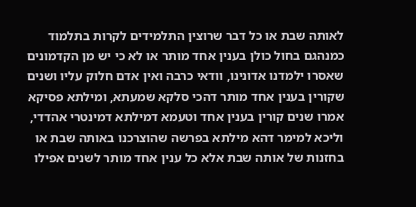לאותה שבת או כל דבר שרוצין התלמידים לקרות בתלמוד כמנהגם בחול כולן בענין אחד מותר או לא כי יש מן הקדמונים שאסרו ילמדנו אדונינו, וודאי כרבה ואין אדם חלוק עליו ושנים שקורין בענין אחד מותר דהכי סלקא שמעתא, ומילתא פסיקא אמרו שנים קורין בענין אחד וטעמא דמילתא דמינטרי אהדדי, וליכא למימר דהא מילתא בפרשה שהוצרכנו באותה שבת או בחזנות של אותה שבת אלא כל ענין אחד מותר לשנים אפילו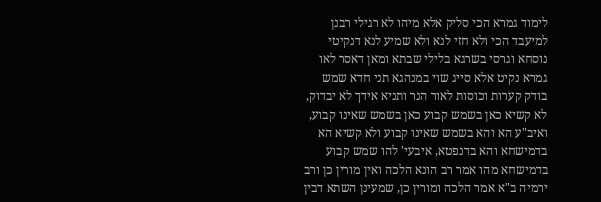לימוד גמרא הכי סליק אלא מיהו לא רגילי רבנן למיעבד הכי ולא חזי לנא ולא שמיע לנא דנקיטי נוסחא וגרסי בשרגא בלילי שבתא ומאן דאסר לאו גמרא נקיט אלא סייג שוי במנהגא תני חדא שמש בודק קערות וכוסות לאור הנר ותניא אידך לא יבדוק, לא קשיא כאן בשמש קבוע כאן בשמש שאינו קבוע, ואיב"ע הא והא בשמש שאינו קבוע ולא קשיא הא בדמישחא והא בדנפטא, איבעי' להו שמש קבוע בדמישחא מהו אמר רב הונא הלכה ואין מורין כן ורב ירמיה ב"א אמר הלכה ומורין כן, שמעינן השתא דבין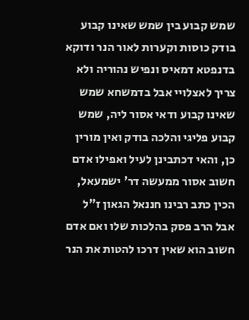שמש קבוע בין שמש שאינו קבוע בודק כוסות וקערות לאור הנר ודוקא בדנפטא דמאיס ונפיש נהוריה ולא צריך לאצלויי אבל בדמשחא שמש שאינו קבוע ודאי אסור ליה, שמש קבוע פליגי והלכה בודק ואין מורין כן, והאי דכתבינן לעיל ואפילו אדם חשוב אסור ממעשה דר' ישמעאל, הכין כתב רבינו חננאל הגאון ז"ל אבל הרב פסק בהלכות שלו ואם אדם חשוב הוא שאין דרכו להטות את הנר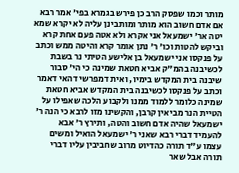מותר וכמו שפסק הרב כן פירש בגמרא בפי' אמר רבא אם אדם חשוב הוא מותר ומותבינן עליה לא יקרא שמא יטה אר' ישמעאל אני אקרא ולא אטה פעם אחת קרא וביקש להטות וכו' ר' נתן אומר קרא והיטה ממש וכתב על פנקסו אני ישמעאל בן אלישע הטיתי נר בשבת לכשיבנה בהמ"ק אביא חטאת שמינה כי הי' סבור שיבנה בית המקדש בימיו, ואית דמפרשי דהאי דאמר וכתב על פנקסו לכשיבנה בית המקדש אביא חטאת שמינה כלומר ללמוד ממנו ולקבוע הלכה שאפילו על הטיית הנר מביאין קרבן, והקשינו מזו לרבא כי הנה ר' ישמעאל שהיה אדם חשוב והטה, ותירץ ר' אבא להעמיד דברי רבא שאני ר' ישמעאל הואיל ומשים עצמו ע"ד תורה כהדיוט מרוב שחביבין עליו דברי תורה אבל שאר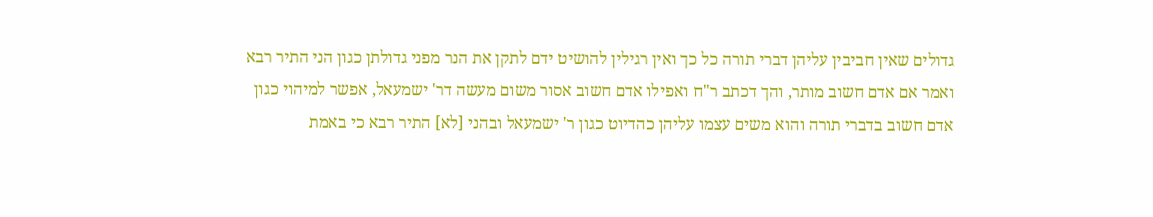גדולים שאין חביבין עליהן דברי תורה כל כך ואין רגילין להושיט ידם לתקן את הנר מפני גדולתן כגון הני התיר רבא ואמר אם אדם חשוב מותר, והך דכתב ר"ח ואפילו אדם חשוב אסור משום מעשה דר' ישמעאל, אפשר למיהוי כגון אדם חשוב בדברי תורה והוא משים עצמו עליהן כהדיוט כגון ר' ישמעאל ובהני [לא] התיר רבא כי באמת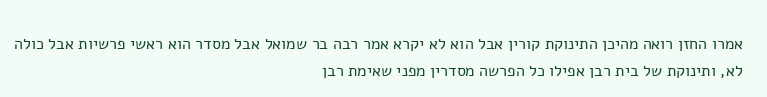אמרו החזן רואה מהיכן התינוקת קורין אבל הוא לא יקרא אמר רבה בר שמואל אבל מסדר הוא ראשי פרשיות אבל כולה לא, ותינוקת של בית רבן אפילו כל הפרשה מסדרין מפני שאימת רבן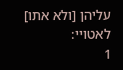עליהן [ולא אתו] לאטויי:
1